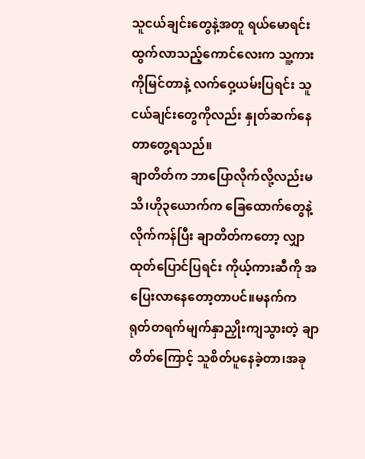သူငယ်ချင်းတွေနဲ့အတူ ရယ်မောရင်း ထွက်လာသည့်ကောင်လေးက သူ့ကားကိုမြင်တာနဲ့ လက်ဝှေ့ယမ်းပြရင်း သူငယ်ချင်းတွေကိုလည်း နှုတ်ဆက်နေတာတွေ့ရသည်။
ချာတိတ်က ဘာပြောလိုက်လို့လည်းမသိ၊ဟို၃ယောက်က ခြေထောက်တွေနဲ့ လိုက်ကန်ပြီး ချာတိတ်ကတော့ လျှာထုတ်ပြောင်ပြရင်း ကိုယ့်ကားဆီကို အပြေးလာနေတော့တာပင်။မနက်က ရုတ်တရက်မျက်နှာညှိုးကျသွားတဲ့ ချာတိတ်ကြောင့် သူစိတ်ပူနေခဲ့တာ၊အခု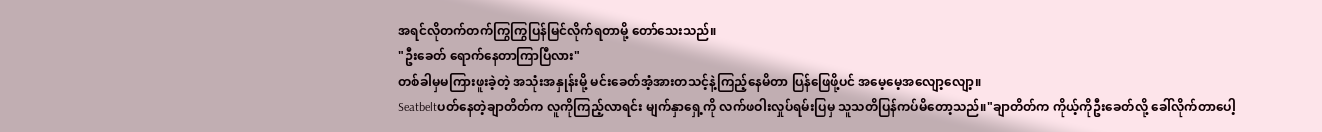အရင်လိုတက်တက်ကြွကြွပြန်မြင်လိုက်ရတာမို့ တော်သေးသည်။
"ဦးခေတ် ရောက်နေတာကြာပြီလား"
တစ်ခါမှမကြားဖူးခဲ့တဲ့ အသုံးအနှုန်းမို့ မင်းခေတ်အံ့အားတသင့်နဲ့ကြည့်နေမိတာ ပြန်ဖြေဖို့ပင် အမေ့မေ့အလျော့လျော့။
Seatbeltပတ်နေတဲ့ချာတိတ်က လူကိုကြည့်လာရင်း မျက်နှာရှေ့ကို လက်ဖဝါးလှုပ်ရမ်းပြမှ သူသတိပြန်ကပ်မိတော့သည်။"ချာတိတ်က ကိုယ့်ကိုဦးခေတ်လို့ ခေါ်လိုက်တာပေါ့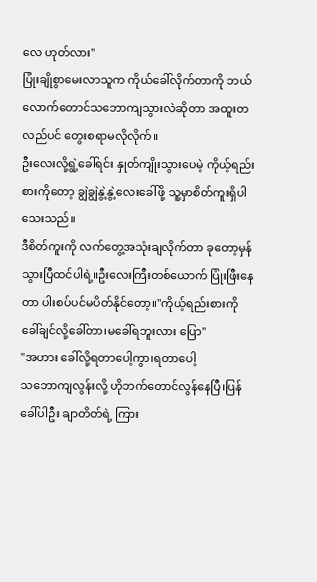လေ ဟုတ်လား"
ပြုံးချိုစွာမေးလာသူက ကိုယ်ခေါ်လိုက်တာကို ဘယ်လောက်တောင်သဘောကျသွားလဲဆိုတာ အထူးတလည်ပင် တွေးစရာမလိုလိုက်။
ဦးလေးလို့ရွဲ့ခေါ်ရင်း နှုတ်ကျိုးသွားပေမဲ့ ကိုယ့်ရည်းစားကိုတော့ ချွဲချွဲနွဲ့နွဲ့လေးခေါ်ဖို့ သူ့မှာစိတ်ကူးရှိပါသေးသည်။
ဒီစိတ်ကူးကို လက်တွေ့အသုံးချလိုက်တာ ခုတော့မှန်သွားပြီထင်ပါရဲ့။ဦးလေးကြီးတစ်ယောက် ပြုံးဖြီးနေတာ ပါးစပ်ပင်မပိတ်နိုင်တော့။"ကိုယ့်ရည်းစားကို ခေါ်ချင်လို့ခေါ်တာ၊မခေါ်ရဘူးလား ပြော"
"အဟား ခေါ်လို့ရတာပေါ့ကွာ၊ရတာပေါ့
သဘောကျလွန်းလို့ ဟိုဘက်တောင်လွန်နေပြီ၊ပြန်ခေါ်ပါဦး ချာတိတ်ရဲ့ ကြား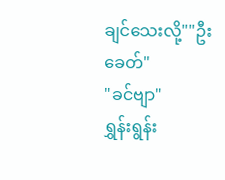ချင်သေးလို့""ဦးခေတ်"
"ခင်ဗျာ"
ရွှန်းရွန်း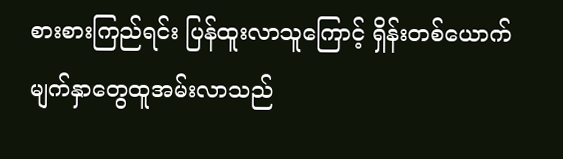စားစားကြည်ရင်း ပြန်ထူးလာသူကြောင့် ရှိန်းတစ်ယောက် မျက်နှာတွေထူအမ်းလာသည်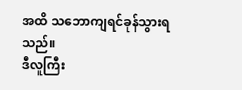အထိ သဘောကျရင်ခုန်သွားရသည်။
ဒီလူကြီး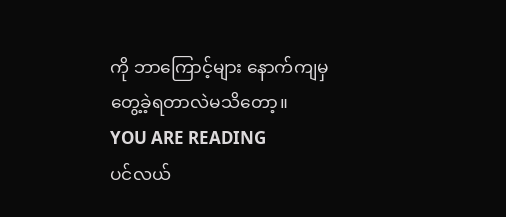ကို ဘာကြောင့်များ နောက်ကျမှတွေ့ခဲ့ရတာလဲမသိတော့။
YOU ARE READING
ပင်လယ်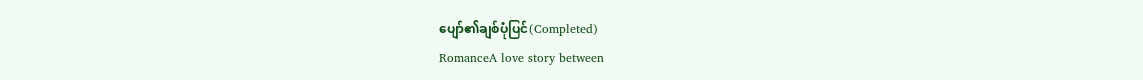ပျော်၏ချစ်ပုံပြင်(Completed)
RomanceA love story between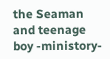the Seaman and teenage boy -ministory-